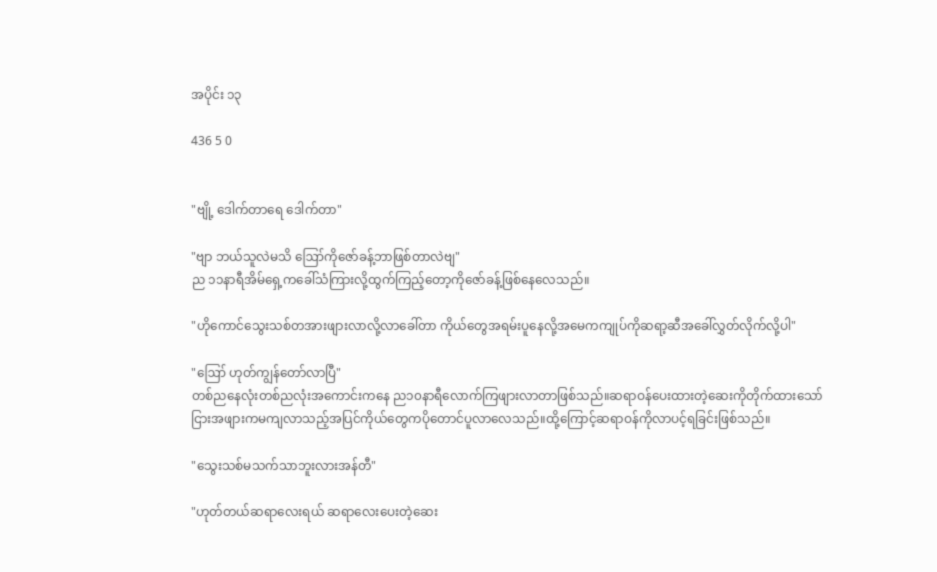အပိုင်း ၁၃

436 5 0


"ဗျို့ ဒေါက်တာရေ ဒေါက်တာ"

"ဗျာ ဘယ်သူလဲမသိ ဪကိုဇော်ခန့်ဘာဖြစ်တာလဲဗျ"
ည ၁၁နာရီအိမ်ရှေ့ကခေါ်သံကြားလို့ထွက်ကြည့်တော့ကိုဇော်ခန့်ဖြစ်နေလေသည်။

"ဟိုကောင်သွေးသစ်တအားဖျားလာလို့လာခေါ်တာ ကိုယ်တွေအရမ်းပူနေလို့အမေကကျုပ်ကိုဆရာ့ဆီအခေါ်လွှတ်လိုက်လို့ပါ"

"ဪ ဟုတ်ကျွန်တော်လာပြီ"
တစ်ညနေလုံးတစ်ညလုံးအကောင်းကနေ ည၁၀နာရီလောက်ကြဖျားလာတာဖြစ်သည်။ဆရာဝန်ပေးထားတဲ့ဆေးကိုတိုက်ထားသော်ငြားအဖျားကမကျလာသည့်အပြင်ကိုယ်တွေကပိုတောင်ပူလာလေသည်။ထို့ကြောင့်ဆရာဝန်ကိုလာပင့်ရခြင်းဖြစ်သည်။

"သွေးသစ်မသက်သာဘူးလားအန်တီ"

"ဟုတ်တယ်ဆရာလေးရယ် ဆရာလေးပေးတဲ့ဆေး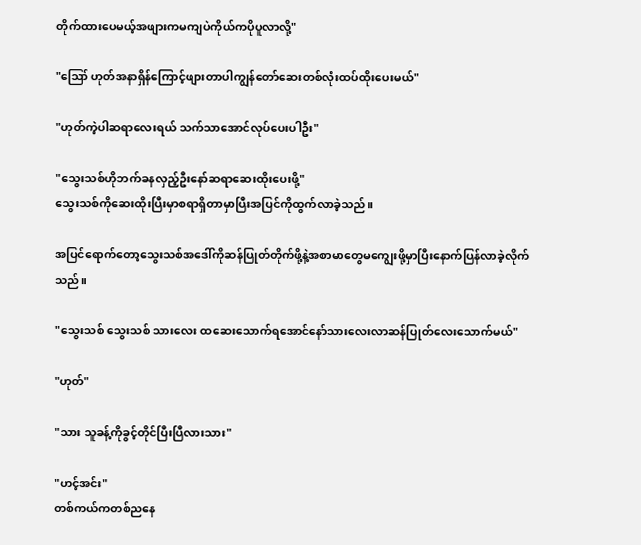တိုက်ထားပေမယ့်အဖျားကမကျပဲကိုယ်ကပိုပူလာလို့"

"ဪ ဟုတ်အနာရှိန်ကြောင့်ဖျားတာပါကျွန်တော်ဆေးတစ်လုံးထပ်ထိုးပေးမယ်"

"ဟုတ်ကဲ့ပါဆရာလေးရယ် သက်သာအောင်လုပ်ပေးပါဦး"

"သွေးသစ်ဟိုဘက်ခနလှည့်ဦးနော်ဆရာဆေးထိုးပေးဖို့"
သွေးသစ်ကိုဆေးထိုးပြီးမှာစရာရှိတာမှာပြီးအပြင်ကိုထွက်လာခဲ့သည်။

အပြင်ရောက်တော့သွေးသစ်အဒေါ်ကိုဆန်ပြုတ်တိုက်ဖို့နဲ့အစာမာတွေမကျွေးဖို့မှာပြီးနောက်ပြန်လာခဲ့လိုက်သည်။

"သွေးသစ် သွေးသစ် သားလေး ထဆေးသောက်ရအောင်နော်သားလေးလာဆန်ပြုတ်လေးသောက်မယ်"

"ဟုတ်"

"သား သူခန့်ကိုခွင့်တိုင်ပြီးပြီလားသား"

"ဟင့်အင်း"
တစ်ကယ်ကတစ်ညနေ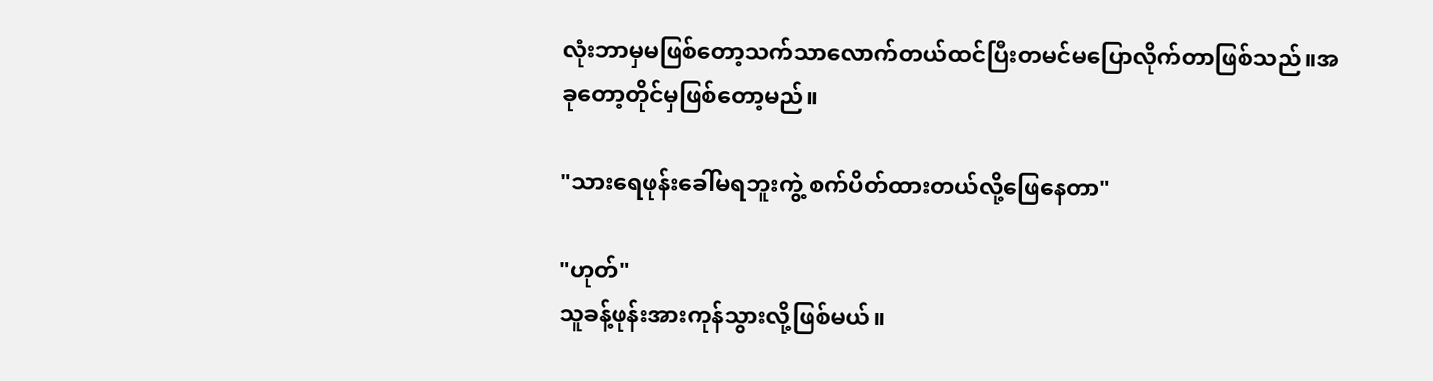လုံးဘာမှမဖြစ်တော့သက်သာလောက်တယ်ထင်ပြီးတမင်မပြောလိုက်တာဖြစ်သည်။အခုတော့တိုင်မှဖြစ်တော့မည်။

"သားရေဖုန်းခေါ်မရဘူးကွဲ့ စက်ပိတ်ထားတယ်လို့ဖြေနေတာ"

"ဟုတ်"
သူခန့်ဖုန်းအားကုန်သွားလို့ဖြစ်မယ်။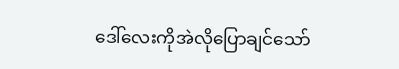ဒေါ်လေးကိုအဲလိုပြောချင်သော်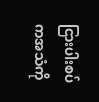ငြားပါးစပ်ကအသံကို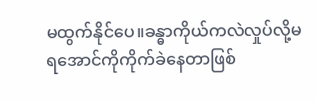မထွက်နိုင်ပေ။ခန္ဓာကိုယ်ကလဲလှုပ်လို့မရအောင်ကိုကိုက်ခဲနေတာဖြစ်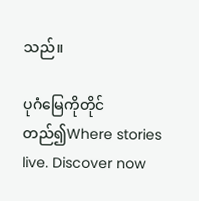သည်။

ပုဂံမြေကိုတိုင်တည်၍Where stories live. Discover now